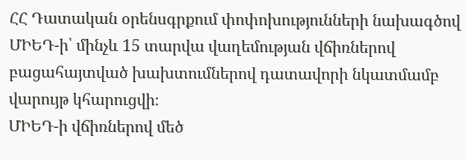ՀՀ Դատական օրենսգրքում փոփոխությունների նախագծով ՄԻԵԴ-ի՝ մինչև 15 տարվա վաղեմության վճիռներով բացահայտված խախտումներով դատավորի նկատմամբ վարույթ կհարուցվի։
ՄԻԵԴ-ի վճիռներով մեծ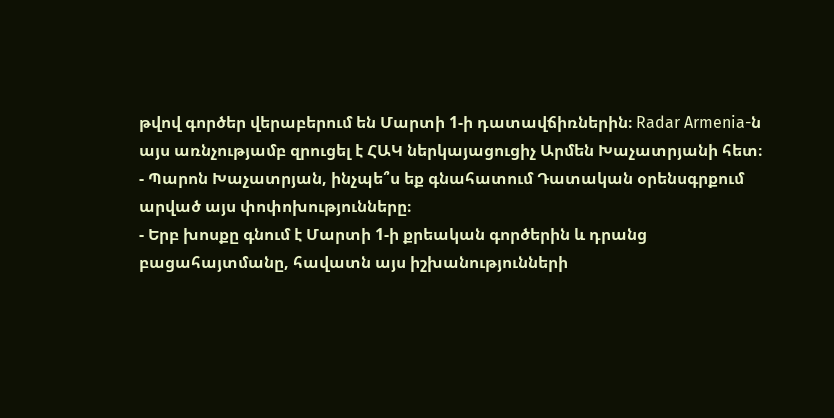թվով գործեր վերաբերում են Մարտի 1-ի դատավճիռներին։ Radar Armenia-ն այս առնչությամբ զրուցել է ՀԱԿ ներկայացուցիչ Արմեն Խաչատրյանի հետ։
- Պարոն Խաչատրյան, ինչպե՞ս եք գնահատում Դատական օրենսգրքում արված այս փոփոխությունները։
- Երբ խոսքը գնում է Մարտի 1-ի քրեական գործերին և դրանց բացահայտմանը, հավատն այս իշխանությունների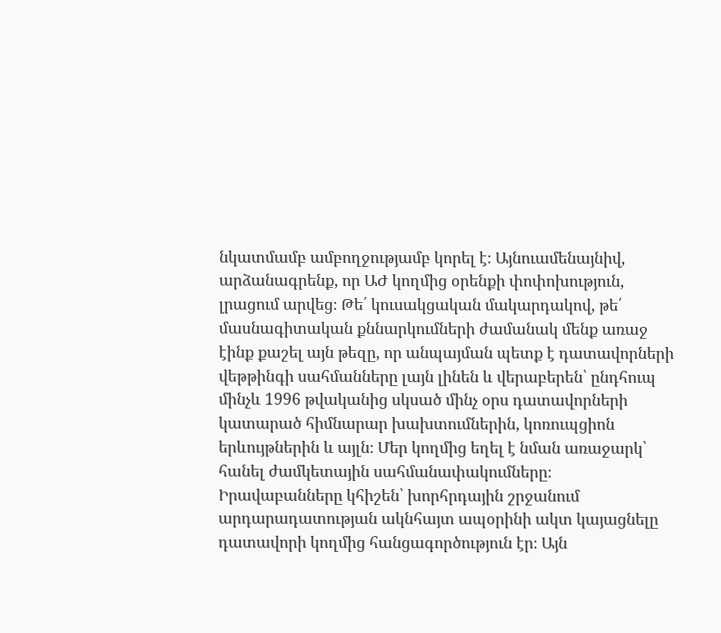նկատմամբ ամբողջությամբ կորել է։ Այնուամենայնիվ, արձանագրենք, որ ԱԺ կողմից օրենքի փոփոխություն, լրացում արվեց։ Թե՛ կուսակցական մակարդակով, թե՛ մասնագիտական քննարկումների ժամանակ մենք առաջ էինք քաշել այն թեզը, որ անպայման պետք է դատավորների վեթթինգի սահմանները լայն լինեն և վերաբերեն՝ ընդհուպ մինչև 1996 թվականից սկսած մինչ օրս դատավորների կատարած հիմնարար խախտումներին, կոռուպցիոն երևույթներին և այլն։ Մեր կողմից եղել է նման առաջարկ՝ հանել ժամկետային սահմանափակումները։
Իրավաբանները կհիշեն՝ խորհրդային շրջանում արդարադատության ակնհայտ ապօրինի ակտ կայացնելը դատավորի կողմից հանցագործություն էր։ Այն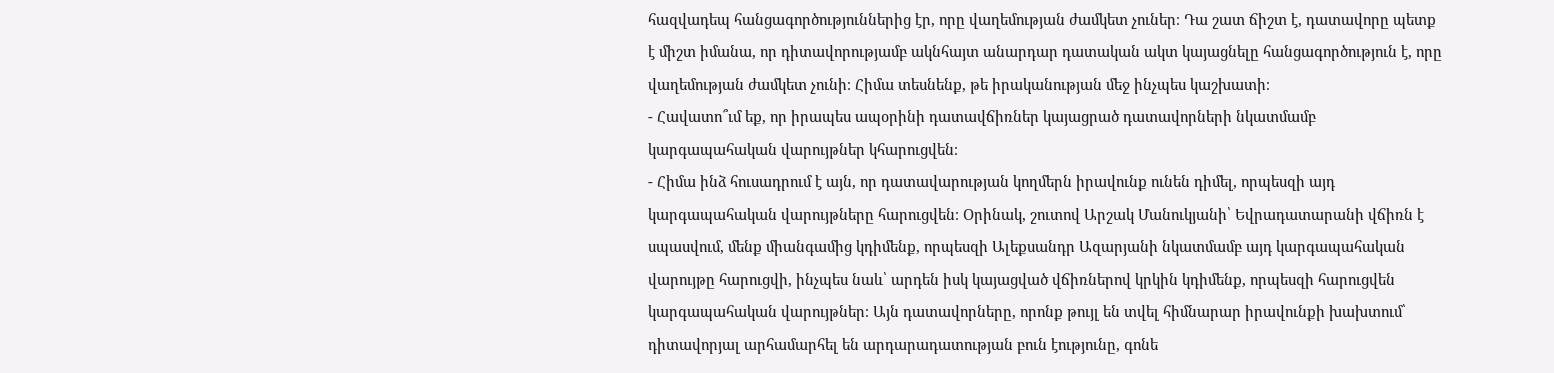հազվադեպ հանցագործություններից էր, որը վաղեմության ժամկետ չուներ։ Դա շատ ճիշտ է, դատավորը պետք է միշտ իմանա, որ դիտավորությամբ ակնհայտ անարդար դատական ակտ կայացնելը հանցագործություն է, որը վաղեմության ժամկետ չունի։ Հիմա տեսնենք, թե իրականության մեջ ինչպես կաշխատի։
- Հավատո՞ւմ եք, որ իրապես ապօրինի դատավճիռներ կայացրած դատավորների նկատմամբ կարգապահական վարույթներ կհարուցվեն։
- Հիմա ինձ հուսադրում է այն, որ դատավարության կողմերն իրավունք ունեն դիմել, որպեսզի այդ կարգապահական վարույթները հարուցվեն։ Օրինակ, շուտով Արշակ Մանուկյանի՝ Եվրադատարանի վճիռն է սպասվում, մենք միանգամից կդիմենք, որպեսզի Ալեքսանդր Ազարյանի նկատմամբ այդ կարգապահական վարույթը հարուցվի, ինչպես նաև՝ արդեն իսկ կայացված վճիռներով կրկին կդիմենք, որպեսզի հարուցվեն կարգապահական վարույթներ։ Այն դատավորները, որոնք թույլ են տվել հիմնարար իրավունքի խախտում՝ դիտավորյալ արհամարհել են արդարադատության բուն էությունը, գոնե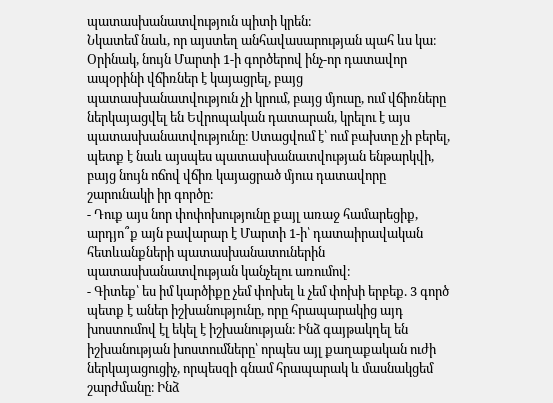պատասխանատվություն պիտի կրեն։
Նկատեմ նաև, որ այստեղ անհավասարության պահ ևս կա։
Օրինակ, նույն Մարտի 1-ի գործերով ինչ-որ դատավոր ապօրինի վճիռներ է կայացրել, բայց պատասխանատվություն չի կրում, բայց մյուսը, ում վճիռները ներկայացվել են Եվրոպական դատարան, կրելու է այս պատասխանատվությունը։ Ստացվում է՝ ում բախտը չի բերել, պետք է նաև այսպես պատասխանատվության ենթարկվի, բայց նույն ոճով վճիռ կայացրած մյուս դատավորը շարունակի իր գործը։
- Դուք այս նոր փոփոխությունը քայլ առաջ համարեցիք, արդյո՞ք այն բավարար է Մարտի 1-ի՝ դատաիրավական հետևանքների պատասխանատուներին պատասխանատվության կանչելու առումով։
- Գիտեք՝ ես իմ կարծիքը չեմ փոխել և չեմ փոխի երբեք. 3 գործ պետք է աներ իշխանությունը, որը հրապարակից այդ խոստումով էլ եկել է իշխանության։ Ինձ գայթակղել են իշխանության խոստումները՝ որպես այլ քաղաքական ուժի ներկայացուցիչ, որպեսզի գնամ հրապարակ և մասնակցեմ շարժմանը։ Ինձ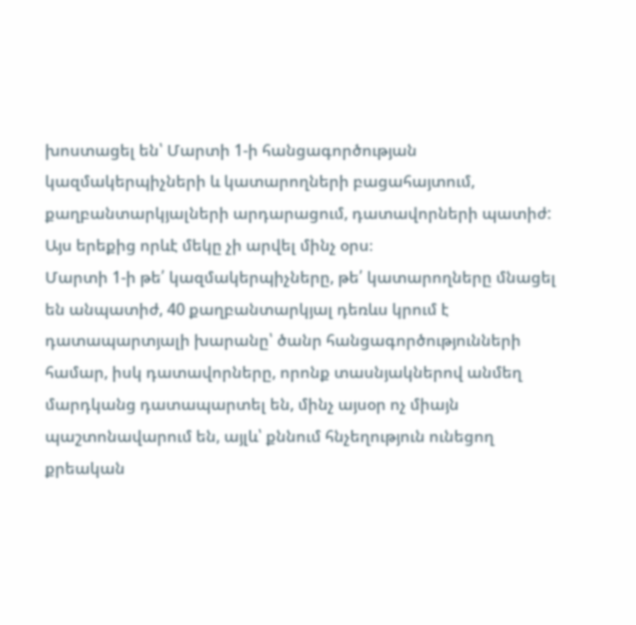խոստացել են՝ Մարտի 1-ի հանցագործության կազմակերպիչների և կատարողների բացահայտում, քաղբանտարկյալների արդարացում, դատավորների պատիժ: Այս երեքից որևէ մեկը չի արվել մինչ օրս։
Մարտի 1-ի թե՛ կազմակերպիչները, թե՛ կատարողները մնացել են անպատիժ, 40 քաղբանտարկյալ դեռևս կրում է դատապարտյալի խարանը՝ ծանր հանցագործությունների համար, իսկ դատավորները, որոնք տասնյակներով անմեղ մարդկանց դատապարտել են, մինչ այսօր ոչ միայն պաշտոնավարում են, այլև՝ քննում հնչեղություն ունեցող քրեական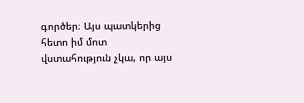գործեր։ Այս պատկերից հետո իմ մոտ վստահություն չկա, որ այս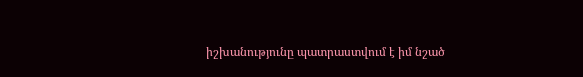իշխանությունը պատրաստվում է իմ նշած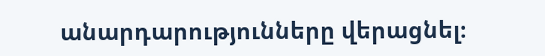անարդարությունները վերացնել։